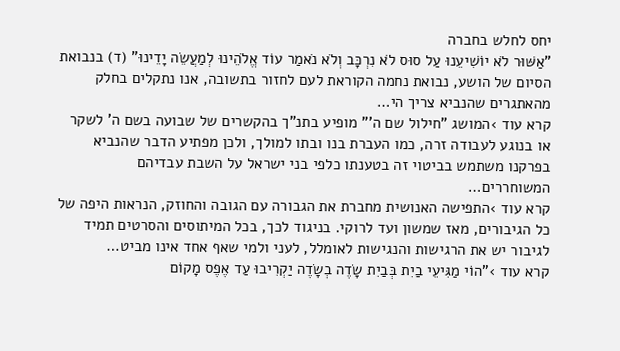יחס לחלש בחברה
"אַשּׁוּר לֹא יוֹשִׁיעֵנוּ עַל סוּס לֹא נִרְכָּב וְלֹא נֹאמַר עוֹד אֱלֹהֵינוּ לְמַעֲשֵׂה יָדֵינוּ" (ד) בנבואת הסיום של הושע, נבואת נחמה הקוראת לעם לחזור בתשובה, אנו נתקלים בחלק מהאתגרים שהנביא צריך הי…
קרא עוד ›המושג "חילול שם ה'" מופיע בתנ"ך בהקשרים של שבועה בשם ה' לשקר או בנוגע לעבודה זרה, כמו העברת בנו ובתו למולך, ולכן מפתיע הדבר שהנביא בפרקנו משתמש בביטוי זה בטענתו כלפי בני ישראל על השבת עבדיהם המשוחררים…
קרא עוד ›התפישה האנושית מחברת את הגבורה עם הגובה והחוזק, הנראות היפה של כל הגיבורים, מאז שמשון ועד לרוקי. בניגוד לכך, בכל המיתוסים והסרטים תמיד לגיבור יש את הרגישות והנגישות לאומלל, לעני ולמי שאף אחד אינו מביט…
קרא עוד ›"הוֹי מַגִּיעֵי בַיִת בְּבַיִת שָׂדֶה בְשָׂדֶה יַקְרִיבוּ עַד אֶפֶס מָקוֹם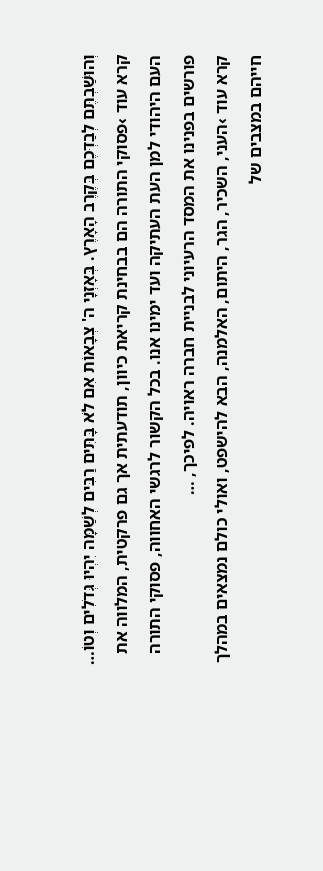וְהוּשַׁבְתֶּם לְבַדְּכֶם בְּקֶרֶב הָאָרֶץ. בְּאָזְנָי ה' צְבָאוֹת אִם לֹא בָּתִּים רַבִּים לְשַׁמָּה יִהְיוּ גְּדֹלִים וְטוֹ…
קרא עוד ›פסוקי התורה הם בבחינת קריאת כיוון, תודעתית אך גם פרקטית, המלווה את העם היהודי למן העת העתיקה ועד ימינו אנו. בכל הקשור לרגשי האחווה, פסוקי התורה פורשים בפנינו את המסד הרעיוני לבניית חברה ראויה. לפיכך, …
קרא עוד ›העני, השכיר, הגר, היתום, האלמנה, הבא להישפט, ואולי כולם נמצאים במהלך חייהם במצבים של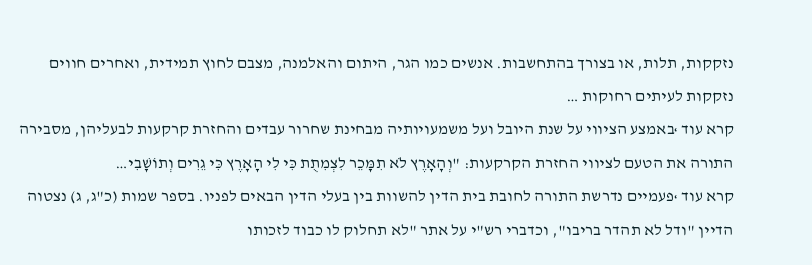נזקקות, תלות, או בצורך בהתחשבות. אנשים כמו הגר, היתום והאלמנה, מצבם לחוץ תמידית, ואחרים חווים נזקקות לעיתים רחוקות …
קרא עוד ›באמצע הציווי על שנת היובל ועל משמעויותיה מבחינת שחרור עבדים והחזרת קרקעות לבעליהן, מסבירה התורה את הטעם לציווי החזרת הקרקעות: "וְהָאָרֶץ לֹא תִמָּכֵר לִצְמִתֻת כִּי לִי הָאָרֶץ כִּי גֵרִים וְתוֹשָׁבִי…
קרא עוד ›פעמיים נדרשת התורה לחובת בית הדין להשוות בין בעלי הדין הבאים לפניו. בספר שמות (כ"ג, ג) נצטוה הדיין "ודל לא תהדר בריבו", וכדברי רש"י על אתר "לא תחלוק לו כבוד לזכותו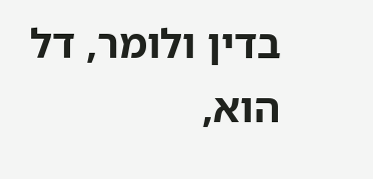בדין ולומר, דל הוא,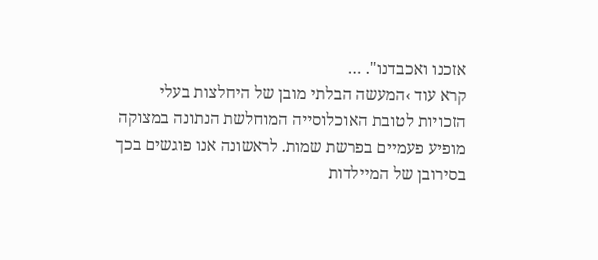אזכנו ואכבדנו". …
קרא עוד ›המעשה הבלתי מובן של היחלצות בעלי הזכויות לטובת האוכלוסייה המוחלשת הנתונה במצוקה מופיע פעמיים בפרשת שמות. לראשונה אנו פוגשים בכך בסירובן של המיילדות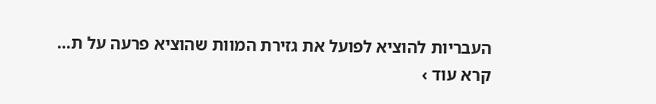העבריות להוציא לפועל את גזירת המוות שהוציא פרעה על ת…
קרא עוד ›